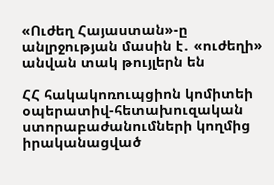«Ուժեղ Հայաստան»-ը անլրջության մասին է․ «ուժեղի» անվան տակ թույլերն են

ՀՀ հակակոռուպցիոն կոմիտեի օպերատիվ-հետախուզական
ստորաբաժանումների կողմից իրականացված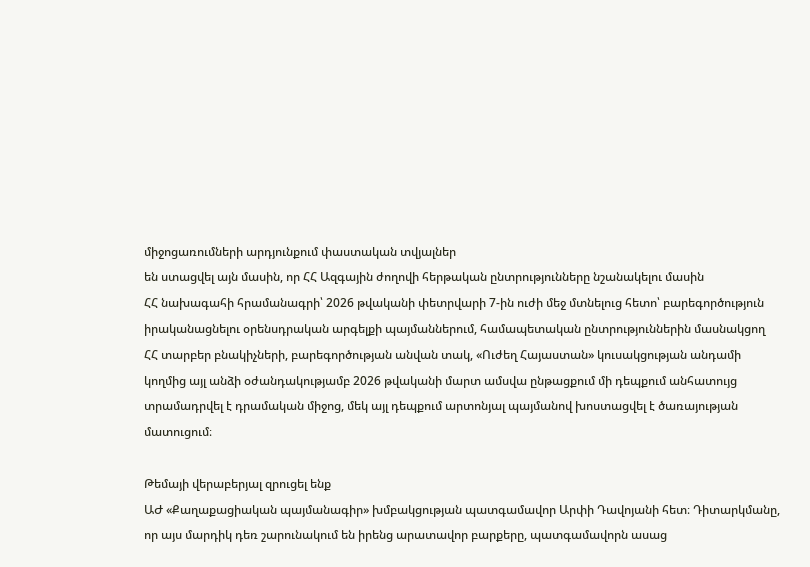միջոցառումների արդյունքում փաստական տվյալներ
են ստացվել այն մասին, որ ՀՀ Ազգային ժողովի հերթական ընտրությունները նշանակելու մասին
ՀՀ նախագահի հրամանագրի՝ 2026 թվականի փետրվարի 7-ին ուժի մեջ մտնելուց հետո՝ բարեգործություն
իրականացնելու օրենսդրական արգելքի պայմաններում, համապետական ընտրություններին մասնակցող
ՀՀ տարբեր բնակիչների, բարեգործության անվան տակ, «Ուժեղ Հայաստան» կուսակցության անդամի
կողմից այլ անձի օժանդակությամբ 2026 թվականի մարտ ամսվա ընթացքում մի դեպքում անհատույց
տրամադրվել է դրամական միջոց, մեկ այլ դեպքում արտոնյալ պայմանով խոստացվել է ծառայության
մատուցում։

Թեմայի վերաբերյալ զրուցել ենք
ԱԺ «Քաղաքացիական պայմանագիր» խմբակցության պատգամավոր Արփի Դավոյանի հետ։ Դիտարկմանը,
որ այս մարդիկ դեռ շարունակում են իրենց արատավոր բարքերը, պատգամավորն ասաց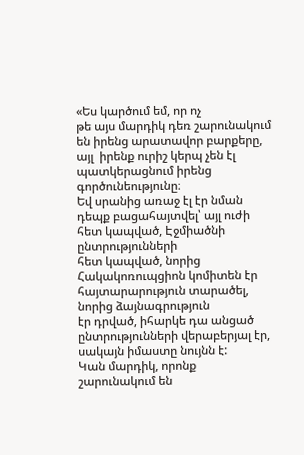«Ես կարծում եմ, որ ոչ
թե այս մարդիկ դեռ շարունակում են իրենց արատավոր բարքերը, այլ  իրենք ուրիշ կերպ չեն էլ պատկերացնում իրենց գործունեությունը։
Եվ սրանից առաջ էլ էր նման դեպք բացահայտվել՝ այլ ուժի հետ կապված, Էջմիածնի ընտրությունների
հետ կապված, նորից Հակակոռուպցիոն կոմիտեն էր հայտարարություն տարածել, նորից ձայնագրություն
էր դրված, իհարկե դա անցած ընտրությունների վերաբերյալ էր, սակայն իմաստը նույնն է:
Կան մարդիկ, որոնք շարունակում են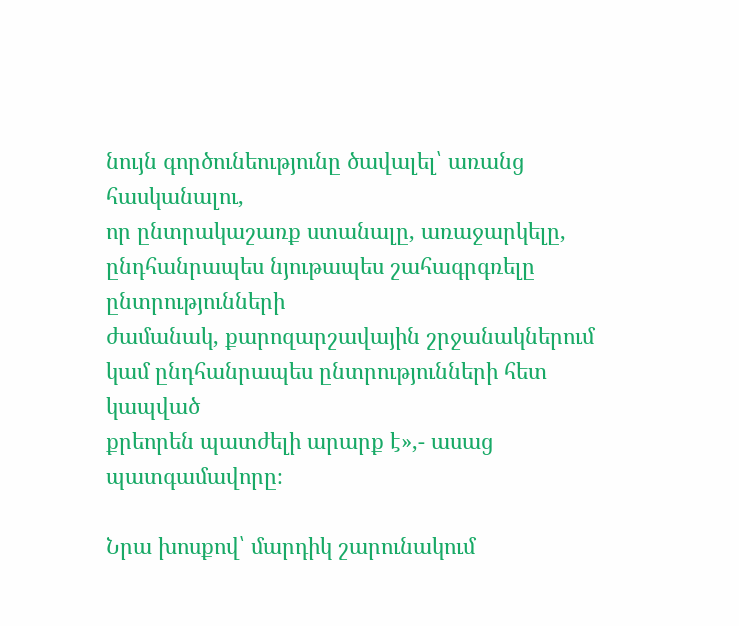նույն գործունեությունը ծավալել՝ առանց հասկանալու,
որ ընտրակաշառք ստանալը, առաջարկելը, ընդհանրապես նյութապես շահագրգռելը ընտրությունների
ժամանակ, քարոզարշավային շրջանակներում կամ ընդհանրապես ընտրությունների հետ կապված
քրեորեն պատժելի արարք է»,- ասաց պատգամավորը։

Նրա խոսքով՝ մարդիկ շարունակում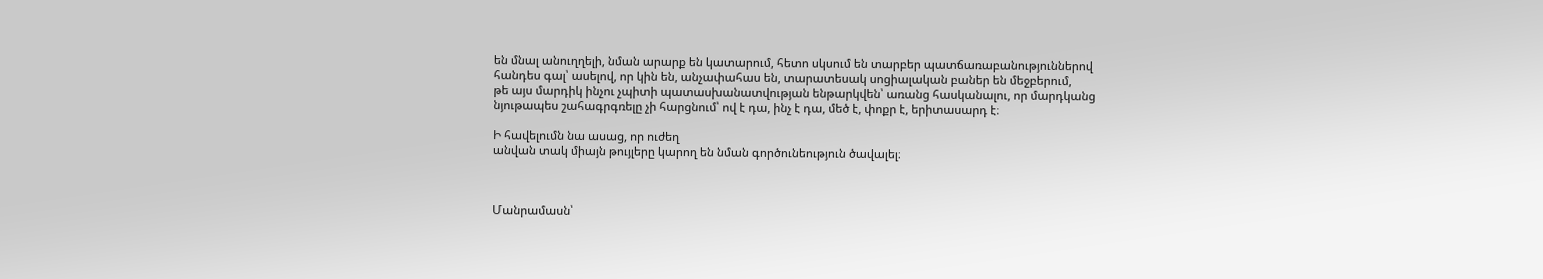են մնալ անուղղելի, նման արարք են կատարում, հետո սկսում են տարբեր պատճառաբանություններով
հանդես գալ՝ ասելով, որ կին են, անչափահաս են, տարատեսակ սոցիալական բաներ են մեջբերում,
թե այս մարդիկ ինչու չպիտի պատասխանատվության ենթարկվեն՝ առանց հասկանալու, որ մարդկանց
նյութապես շահագրգռելը չի հարցնում՝ ով է դա, ինչ է դա, մեծ է, փոքր է, երիտասարդ է։

Ի հավելումն նա ասաց, որ ուժեղ
անվան տակ միայն թույլերը կարող են նման գործունեություն ծավալել։



Մանրամասն՝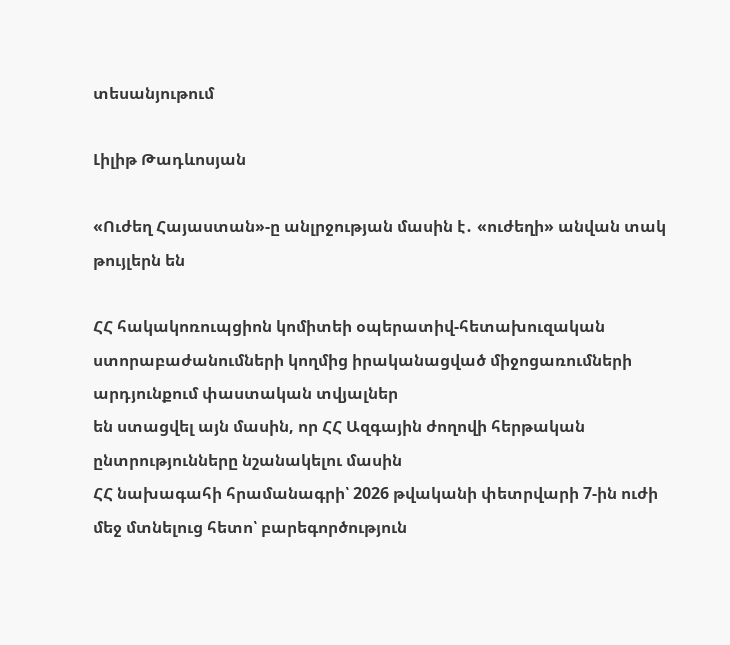տեսանյութում

Լիլիթ Թադևոսյան

«Ուժեղ Հայաստան»-ը անլրջության մասին է․ «ուժեղի» անվան տակ թույլերն են

ՀՀ հակակոռուպցիոն կոմիտեի օպերատիվ-հետախուզական
ստորաբաժանումների կողմից իրականացված միջոցառումների արդյունքում փաստական տվյալներ
են ստացվել այն մասին, որ ՀՀ Ազգային ժողովի հերթական ընտրությունները նշանակելու մասին
ՀՀ նախագահի հրամանագրի՝ 2026 թվականի փետրվարի 7-ին ուժի մեջ մտնելուց հետո՝ բարեգործություն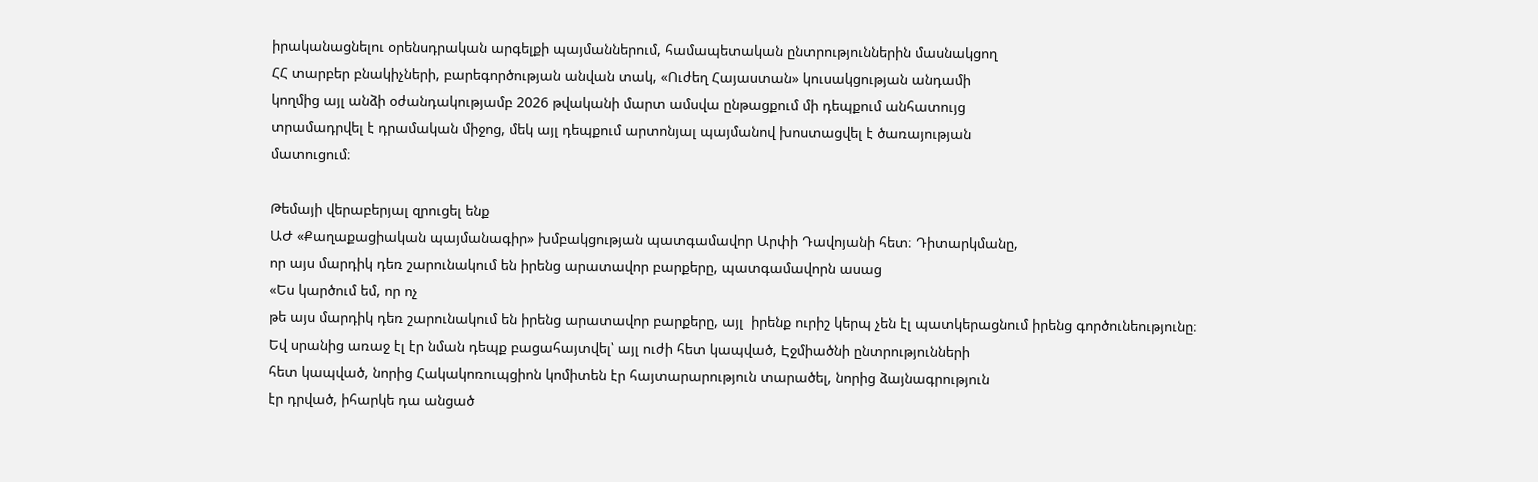իրականացնելու օրենսդրական արգելքի պայմաններում, համապետական ընտրություններին մասնակցող
ՀՀ տարբեր բնակիչների, բարեգործության անվան տակ, «Ուժեղ Հայաստան» կուսակցության անդամի
կողմից այլ անձի օժանդակությամբ 2026 թվականի մարտ ամսվա ընթացքում մի դեպքում անհատույց
տրամադրվել է դրամական միջոց, մեկ այլ դեպքում արտոնյալ պայմանով խոստացվել է ծառայության
մատուցում։

Թեմայի վերաբերյալ զրուցել ենք
ԱԺ «Քաղաքացիական պայմանագիր» խմբակցության պատգամավոր Արփի Դավոյանի հետ։ Դիտարկմանը,
որ այս մարդիկ դեռ շարունակում են իրենց արատավոր բարքերը, պատգամավորն ասաց
«Ես կարծում եմ, որ ոչ
թե այս մարդիկ դեռ շարունակում են իրենց արատավոր բարքերը, այլ  իրենք ուրիշ կերպ չեն էլ պատկերացնում իրենց գործունեությունը։
Եվ սրանից առաջ էլ էր նման դեպք բացահայտվել՝ այլ ուժի հետ կապված, Էջմիածնի ընտրությունների
հետ կապված, նորից Հակակոռուպցիոն կոմիտեն էր հայտարարություն տարածել, նորից ձայնագրություն
էր դրված, իհարկե դա անցած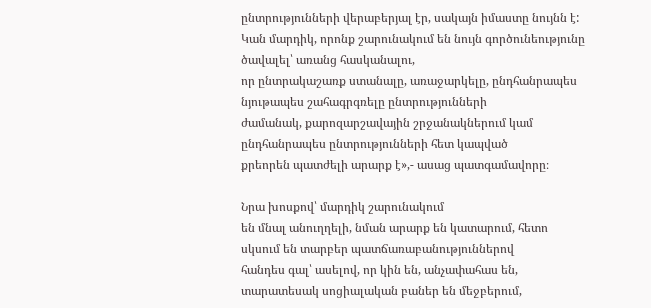ընտրությունների վերաբերյալ էր, սակայն իմաստը նույնն է:
Կան մարդիկ, որոնք շարունակում են նույն գործունեությունը ծավալել՝ առանց հասկանալու,
որ ընտրակաշառք ստանալը, առաջարկելը, ընդհանրապես նյութապես շահագրգռելը ընտրությունների
ժամանակ, քարոզարշավային շրջանակներում կամ ընդհանրապես ընտրությունների հետ կապված
քրեորեն պատժելի արարք է»,- ասաց պատգամավորը։

Նրա խոսքով՝ մարդիկ շարունակում
են մնալ անուղղելի, նման արարք են կատարում, հետո սկսում են տարբեր պատճառաբանություններով
հանդես գալ՝ ասելով, որ կին են, անչափահաս են, տարատեսակ սոցիալական բաներ են մեջբերում,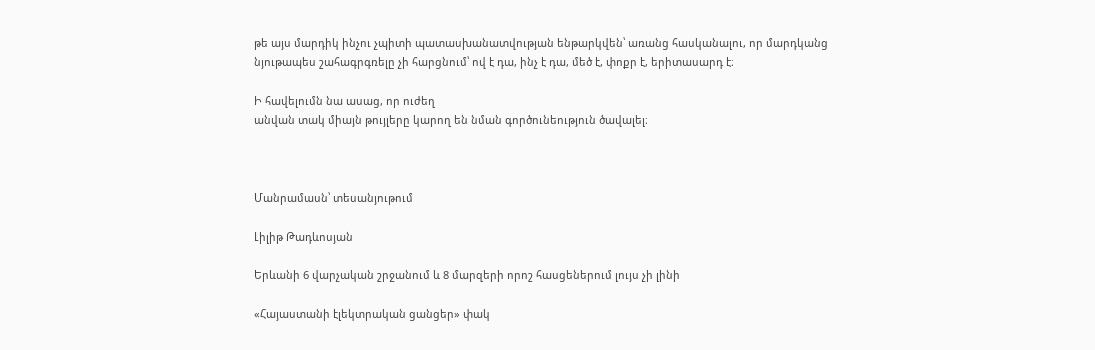թե այս մարդիկ ինչու չպիտի պատասխանատվության ենթարկվեն՝ առանց հասկանալու, որ մարդկանց
նյութապես շահագրգռելը չի հարցնում՝ ով է դա, ինչ է դա, մեծ է, փոքր է, երիտասարդ է։

Ի հավելումն նա ասաց, որ ուժեղ
անվան տակ միայն թույլերը կարող են նման գործունեություն ծավալել։



Մանրամասն՝ տեսանյութում

Լիլիթ Թադևոսյան

Երևանի 6 վարչական շրջանում և 8 մարզերի որոշ հասցեներում լույս չի լինի

«Հայաստանի էլեկտրական ցանցեր» փակ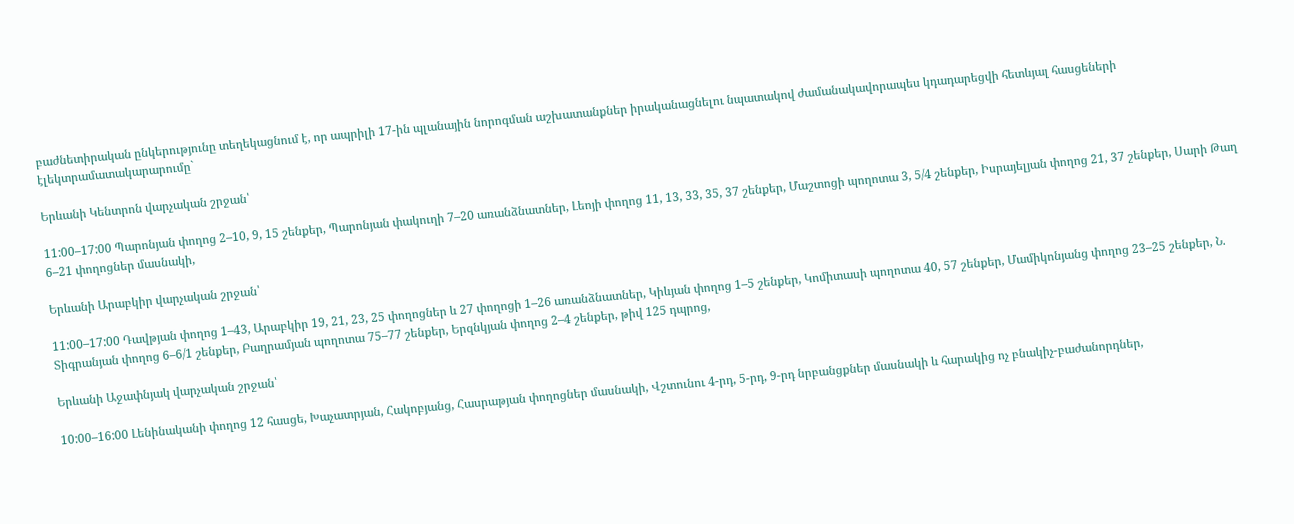բաժնետիրական ընկերությունը տեղեկացնում է, որ ապրիլի 17-ին պլանային նորոգման աշխատանքներ իրականացնելու նպատակով ժամանակավորապես կդադարեցվի հետևյալ հասցեների էլեկտրամատակարարումը`

Երևանի Կենտրոն վարչական շրջան՝

11:00–17:00 Պարոնյան փողոց 2–10, 9, 15 շենքեր, Պարոնյան փակուղի 7–20 առանձնատներ, Լեոյի փողոց 11, 13, 33, 35, 37 շենքեր, Մաշտոցի պողոտա 3, 5/4 շենքեր, Իսրայելյան փողոց 21, 37 շենքեր, Սարի Թաղ 6–21 փողոցներ մասնակի,

Երևանի Արաբկիր վարչական շրջան՝

11:00–17:00 Դավթյան փողոց 1–43, Արաբկիր 19, 21, 23, 25 փողոցներ և 27 փողոցի 1–26 առանձնատներ, Կիևյան փողոց 1–5 շենքեր, Կոմիտասի պողոտա 40, 57 շենքեր, Մամիկոնյանց փողոց 23–25 շենքեր, Ն. Տիգրանյան փողոց 6–6/1 շենքեր, Բաղրամյան պողոտա 75–77 շենքեր, Երզնկյան փողոց 2–4 շենքեր, թիվ 125 դպրոց,

Երևանի Աջափնյակ վարչական շրջան՝

10:00–16:00 Լենինականի փողոց 12 հասցե, Խաչատրյան, Հակոբյանց, Հասրաթյան փողոցներ մասնակի, Վշտունու 4-րդ, 5-րդ, 9-րդ նրբանցքներ մասնակի և հարակից ոչ բնակիչ-բաժանորդներ,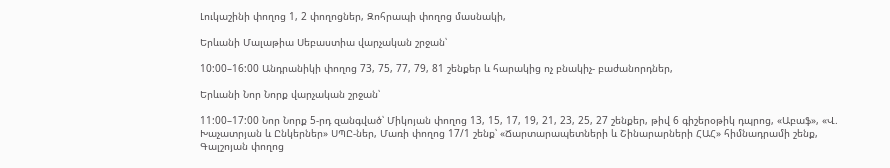Լուկաշինի փողոց 1, 2 փողոցներ, Զոհրապի փողոց մասնակի,

Երևանի Մալաթիա Սեբաստիա վարչական շրջան՝

10:00–16:00 Անդրանիկի փողոց 73, 75, 77, 79, 81 շենքեր և հարակից ոչ բնակիչ- բաժանորդներ,

Երևանի Նոր Նորք վարչական շրջան՝

11:00–17:00 Նոր Նորք 5-րդ զանգված՝ Միկոյան փողոց 13, 15, 17, 19, 21, 23, 25, 27 շենքեր, թիվ 6 գիշերօթիկ դպրոց, «Աբաֆ», «Վ. Խաչատրյան և Ընկերներ» ՍՊԸ-ներ, Մառի փողոց 17/1 շենք՝ «Ճարտարապետների և Շինարարների ՀԱՀ» հիմնադրամի շենք, Գալշոյան փողոց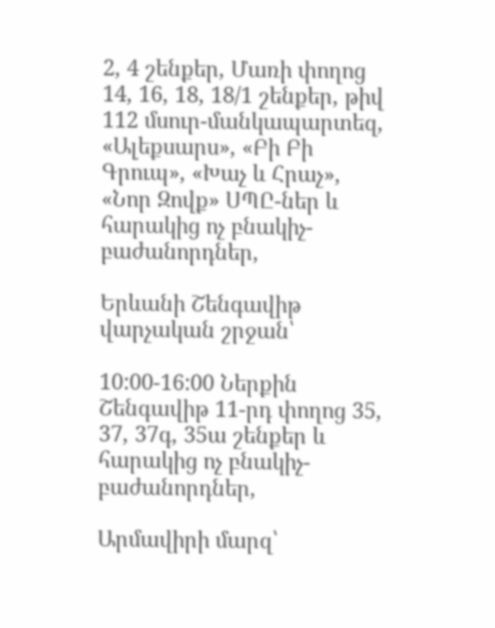2, 4 շենքեր, Մառի փողոց 14, 16, 18, 18/1 շենքեր, թիվ 112 մսուր-մանկապարտեզ, «Ալեքսարս», «Բի Բի Գրուպ», «Խաչ և Հրաչ», «Նոր Զովք» ՍՊԸ-ներ և հարակից ոչ բնակիչ-բաժանորդներ,

Երևանի Շենգավիթ վարչական շրջան՝

10:00-16:00 Ներքին Շենգավիթ 11-րդ փողոց 35, 37, 37գ, 35ա շենքեր և հարակից ոչ բնակիչ-բաժանորդներ,

Արմավիրի մարզ՝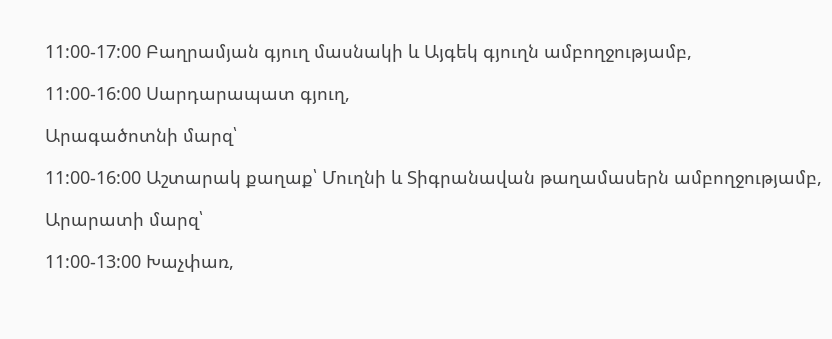11:00-17:00 Բաղրամյան գյուղ մասնակի և Այգեկ գյուղն ամբողջությամբ,

11:00-16:00 Սարդարապատ գյուղ,

Արագածոտնի մարզ՝

11:00-16:00 Աշտարակ քաղաք՝ Մուղնի և Տիգրանավան թաղամասերն ամբողջությամբ,

Արարատի մարզ՝

11:00-13:00 Խաչփառ,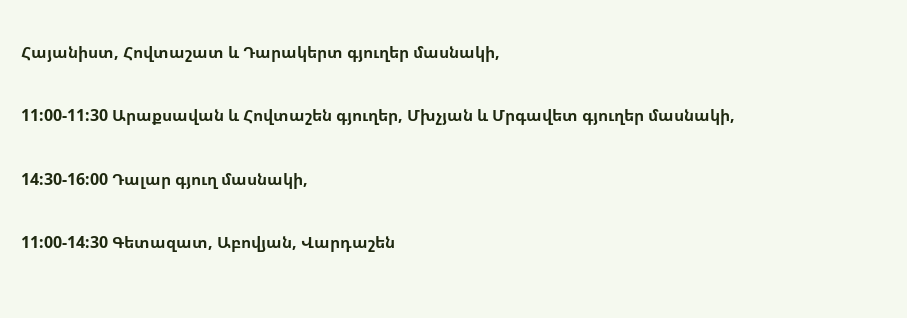Հայանիստ, Հովտաշատ և Դարակերտ գյուղեր մասնակի,

11:00-11:30 Արաքսավան և Հովտաշեն գյուղեր, Մխչյան և Մրգավետ գյուղեր մասնակի,

14:30-16:00 Դալար գյուղ մասնակի,

11:00-14:30 Գետազատ, Աբովյան, Վարդաշեն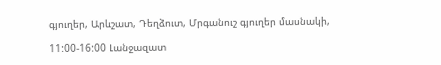գյուղեր, Արևշատ, Դեղձուտ, Մրգանուշ գյուղեր մասնակի,

11:00-16:00 Լանջազատ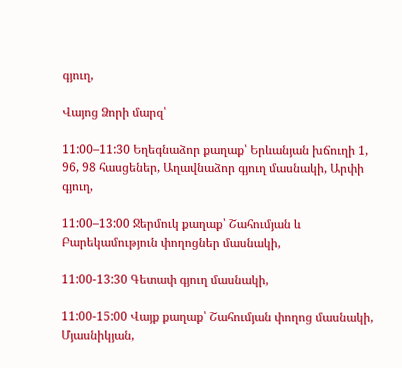գյուղ,

Վայոց Ձորի մարզ՝

11:00–11:30 Եղեգնաձոր քաղաք՝ Երևանյան խճուղի 1, 96, 98 հասցեներ, Աղավնաձոր գյուղ մասնակի, Արփի գյուղ,

11:00–13:00 Ջերմուկ քաղաք՝ Շահումյան և Բարեկամություն փողոցներ մասնակի,

11:00-13:30 Գետափ գյուղ մասնակի,

11:00-15:00 Վայք քաղաք՝ Շահումյան փողոց մասնակի, Մյասնիկյան,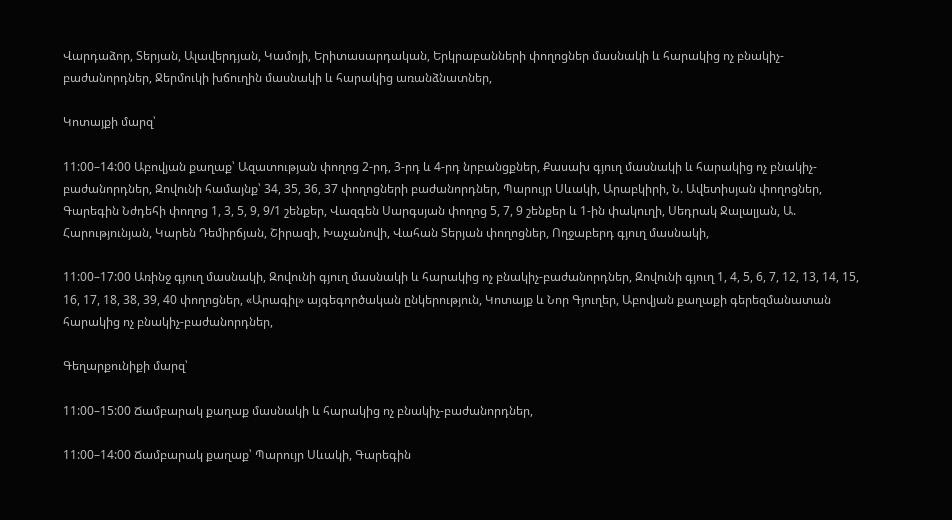Վարդաձոր, Տերյան, Ալավերդյան, Կամոյի, Երիտասարդական, Երկրաբանների փողոցներ մասնակի և հարակից ոչ բնակիչ-բաժանորդներ, Ջերմուկի խճուղին մասնակի և հարակից առանձնատներ,

Կոտայքի մարզ՝

11:00–14:00 Աբովյան քաղաք՝ Ազատության փողոց 2-րդ, 3-րդ և 4-րդ նրբանցքներ, Քասախ գյուղ մասնակի և հարակից ոչ բնակիչ-բաժանորդներ, Զովունի համայնք՝ 34, 35, 36, 37 փողոցների բաժանորդներ, Պարույր Սևակի, Արաբկիրի, Ն. Ավետիսյան փողոցներ, Գարեգին Նժդեհի փողոց 1, 3, 5, 9, 9/1 շենքեր, Վազգեն Սարգսյան փողոց 5, 7, 9 շենքեր և 1-ին փակուղի, Սեդրակ Ջալալյան, Ա. Հարությունյան, Կարեն Դեմիրճյան, Շիրազի, Խաչանովի, Վահան Տերյան փողոցներ, Ողջաբերդ գյուղ մասնակի,

11:00–17:00 Առինջ գյուղ մասնակի, Զովունի գյուղ մասնակի և հարակից ոչ բնակիչ-բաժանորդներ, Զովունի գյուղ 1, 4, 5, 6, 7, 12, 13, 14, 15, 16, 17, 18, 38, 39, 40 փողոցներ, «Արագիլ» այգեգործական ընկերություն, Կոտայք և Նոր Գյուղեր, Աբովյան քաղաքի գերեզմանատան հարակից ոչ բնակիչ-բաժանորդներ,

Գեղարքունիքի մարզ՝

11:00–15:00 Ճամբարակ քաղաք մասնակի և հարակից ոչ բնակիչ-բաժանորդներ,

11:00–14:00 Ճամբարակ քաղաք՝ Պարույր Սևակի, Գարեգին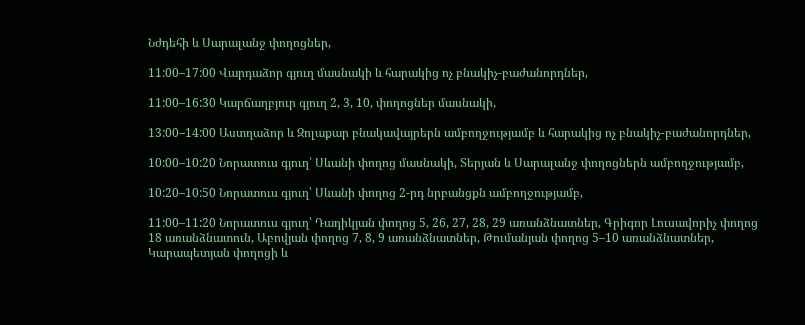Նժդեհի և Սարալանջ փողոցներ,

11:00–17:00 Վարդաձոր գյուղ մասնակի և հարակից ոչ բնակիչ-բաժանորդներ,

11:00–16:30 Կարճաղբյուր գյուղ 2, 3, 10, փողոցներ մասնակի,

13:00–14:00 Աստղաձոր և Զոլաքար բնակավայրերն ամբողջությամբ և հարակից ոչ բնակիչ-բաժանորդներ,

10:00–10:20 Նորատուս գյուղ՝ Սևանի փողոց մասնակի, Տերյան և Սարալանջ փողոցներն ամբողջությամբ,

10:20–10:50 Նորատուս գյուղ՝ Սևանի փողոց 2-րդ նրբանցքն ամբողջությամբ,

11:00–11:20 Նորատուս գյուղ՝ Դադիկյան փողոց 5, 26, 27, 28, 29 առանձնատներ, Գրիգոր Լուսավորիչ փողոց 18 առանձնատուն, Աբովյան փողոց 7, 8, 9 առանձնատներ, Թումանյան փողոց 5–10 առանձնատներ, Կարապետյան փողոցի և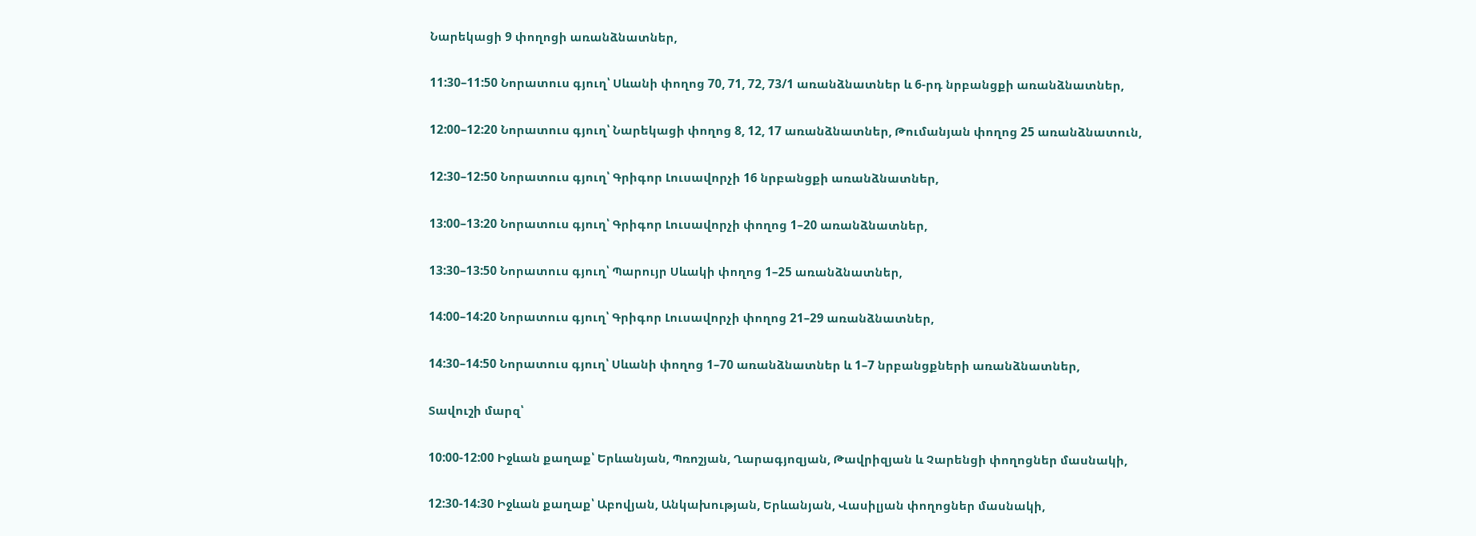Նարեկացի 9 փողոցի առանձնատներ,

11:30–11:50 Նորատուս գյուղ՝ Սևանի փողոց 70, 71, 72, 73/1 առանձնատներ և 6-րդ նրբանցքի առանձնատներ,

12:00–12:20 Նորատուս գյուղ՝ Նարեկացի փողոց 8, 12, 17 առանձնատներ, Թումանյան փողոց 25 առանձնատուն,

12:30–12:50 Նորատուս գյուղ՝ Գրիգոր Լուսավորչի 16 նրբանցքի առանձնատներ,

13:00–13:20 Նորատուս գյուղ՝ Գրիգոր Լուսավորչի փողոց 1–20 առանձնատներ,

13:30–13:50 Նորատուս գյուղ՝ Պարույր Սևակի փողոց 1–25 առանձնատներ,

14:00–14:20 Նորատուս գյուղ՝ Գրիգոր Լուսավորչի փողոց 21–29 առանձնատներ,

14:30–14:50 Նորատուս գյուղ՝ Սևանի փողոց 1–70 առանձնատներ և 1–7 նրբանցքների առանձնատներ,

Տավուշի մարզ՝

10:00-12:00 Իջևան քաղաք՝ Երևանյան, Պռոշյան, Ղարագյոզյան, Թավրիզյան և Չարենցի փողոցներ մասնակի,

12:30-14:30 Իջևան քաղաք՝ Աբովյան, Անկախության, Երևանյան, Վասիլյան փողոցներ մասնակի,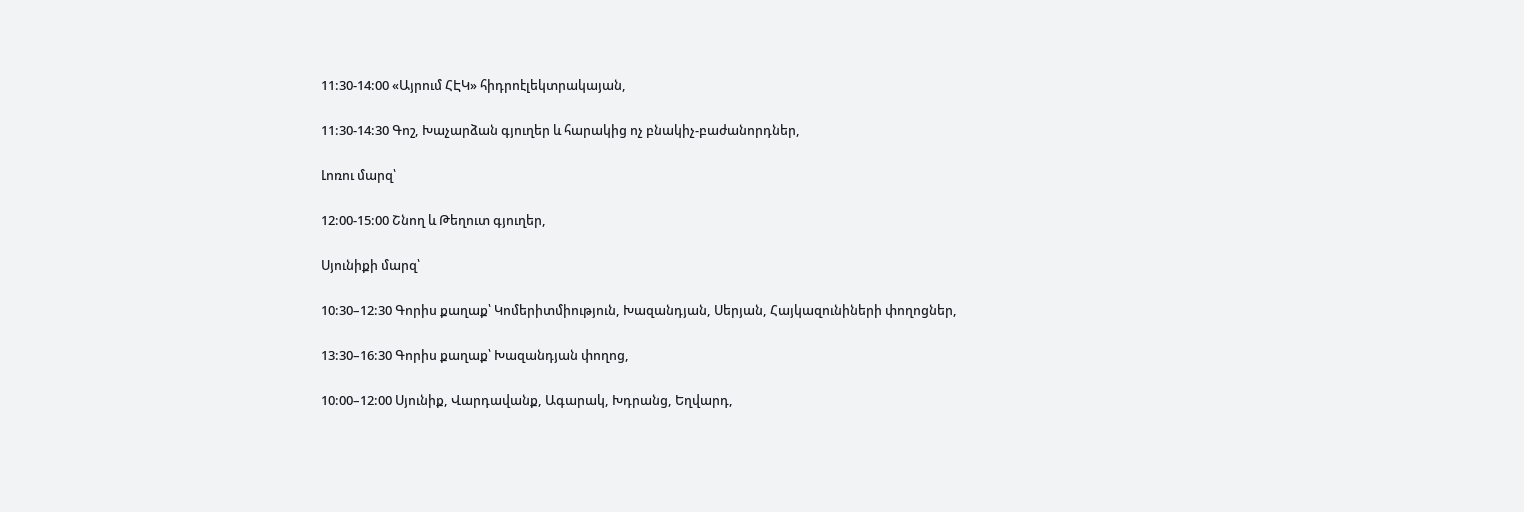11:30-14:00 «Այրում ՀԷԿ» հիդրոէլեկտրակայան,

11:30-14:30 Գոշ, Խաչարձան գյուղեր և հարակից ոչ բնակիչ-բաժանորդներ,

Լոռու մարզ՝

12:00-15:00 Շնող և Թեղուտ գյուղեր,

Սյունիքի մարզ՝

10:30–12:30 Գորիս քաղաք՝ Կոմերիտմիություն, Խազանդյան, Սերյան, Հայկազունիների փողոցներ,

13:30–16:30 Գորիս քաղաք՝ Խազանդյան փողոց,

10:00–12:00 Սյունիք, Վարդավանք, Ագարակ, Խդրանց, Եղվարդ,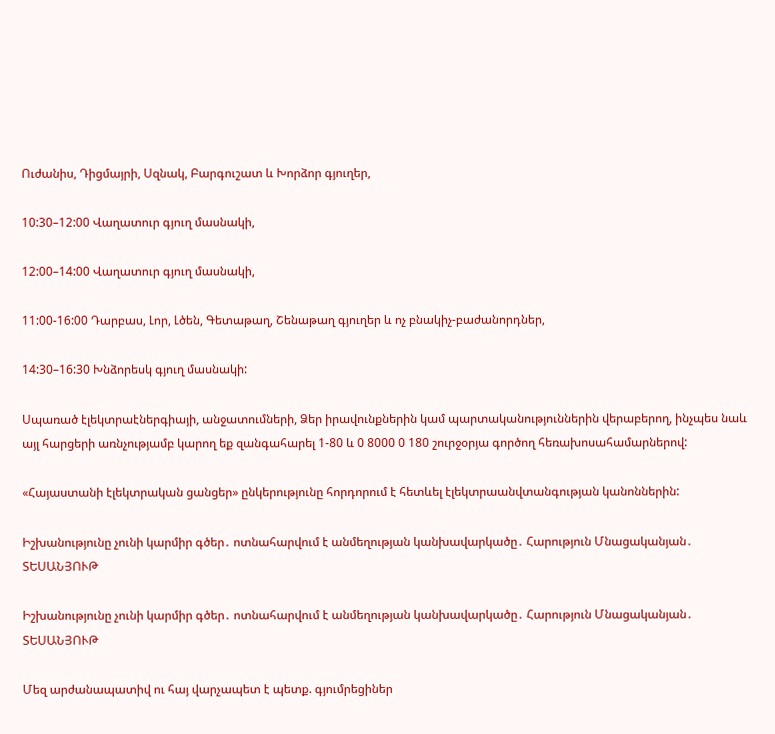Ուժանիս, Դիցմայրի, Սզնակ, Բարգուշատ և Խորձոր գյուղեր,

10:30–12:00 Վաղատուր գյուղ մասնակի,

12:00–14:00 Վաղատուր գյուղ մասնակի,

11:00-16:00 Դարբաս, Լոր, Լծեն, Գետաթաղ, Շենաթաղ գյուղեր և ոչ բնակիչ-բաժանորդներ,

14:30–16:30 Խնձորեսկ գյուղ մասնակի:

Սպառած էլեկտրաէներգիայի, անջատումների, Ձեր իրավունքներին կամ պարտականություններին վերաբերող, ինչպես նաև այլ հարցերի առնչությամբ կարող եք զանգահարել 1-80 և 0 8000 0 180 շուրջօրյա գործող հեռախոսահամարներով:

«Հայաստանի էլեկտրական ցանցեր» ընկերությունը հորդորում է հետևել էլեկտրաանվտանգության կանոններին:

Իշխանությունը չունի կարմիր գծեր․ ոտնահարվում է անմեղության կանխավարկածը․ Հարություն Մնացականյան․ ՏԵՍԱՆՅՈՒԹ

Իշխանությունը չունի կարմիր գծեր․ ոտնահարվում է անմեղության կանխավարկածը․ Հարություն Մնացականյան․ ՏԵՍԱՆՅՈՒԹ

Մեզ արժանապատիվ ու հայ վարչապետ է պետք. գյումրեցիներ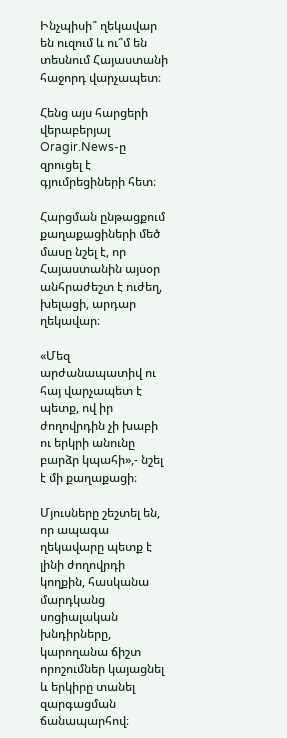Ինչպիսի՞ ղեկավար են ուզում և ու՞մ են տեսնում Հայաստանի հաջորդ վարչապետ։

Հենց այս հարցերի վերաբերյալ Oragir.News-ը զրուցել է գյումրեցիների հետ։

Հարցման ընթացքում քաղաքացիների մեծ մասը նշել է, որ Հայաստանին այսօր անհրաժեշտ է ուժեղ, խելացի, արդար ղեկավար։

«Մեզ արժանապատիվ ու հայ վարչապետ է պետք, ով իր ժողովրդին չի խաբի ու երկրի անունը բարձր կպահի»,- նշել է մի քաղաքացի։

Մյուսները շեշտել են, որ ապագա ղեկավարը պետք է լինի ժողովրդի կողքին, հասկանա մարդկանց սոցիալական խնդիրները, կարողանա ճիշտ որոշումներ կայացնել և երկիրը տանել զարգացման ճանապարհով։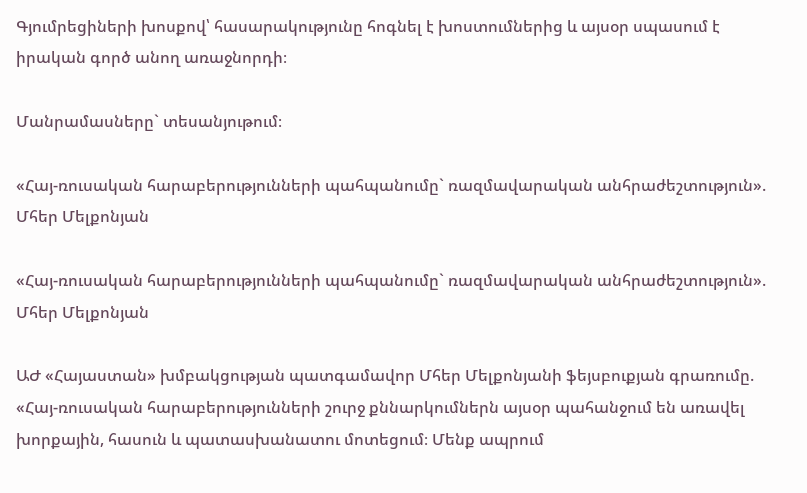Գյումրեցիների խոսքով՝ հասարակությունը հոգնել է խոստումներից և այսօր սպասում է իրական գործ անող առաջնորդի։

Մանրամասները` տեսանյութում։

«Հայ-ռուսական հարաբերությունների պահպանումը` ռազմավարական անհրաժեշտություն». Մհեր Մելքոնյան

«Հայ-ռուսական հարաբերությունների պահպանումը` ռազմավարական անհրաժեշտություն». Մհեր Մելքոնյան

ԱԺ «Հայաստան» խմբակցության պատգամավոր Մհեր Մելքոնյանի ֆեյսբուքյան գրառումը. «Հայ-ռուսական հարաբերությունների շուրջ քննարկումներն այսօր պահանջում են առավել խորքային, հասուն և պատասխանատու մոտեցում։ Մենք ապրում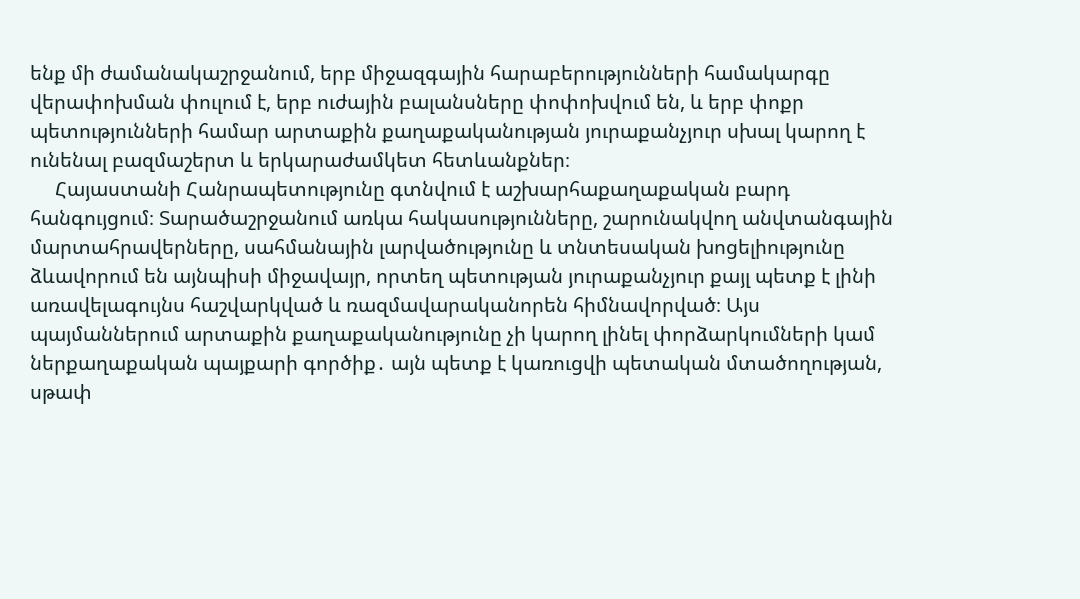ենք մի ժամանակաշրջանում, երբ միջազգային հարաբերությունների համակարգը վերափոխման փուլում է, երբ ուժային բալանսները փոփոխվում են, և երբ փոքր պետությունների համար արտաքին քաղաքականության յուրաքանչյուր սխալ կարող է ունենալ բազմաշերտ և երկարաժամկետ հետևանքներ։
     Հայաստանի Հանրապետությունը գտնվում է աշխարհաքաղաքական բարդ հանգույցում։ Տարածաշրջանում առկա հակասությունները, շարունակվող անվտանգային մարտահրավերները, սահմանային լարվածությունը և տնտեսական խոցելիությունը ձևավորում են այնպիսի միջավայր, որտեղ պետության յուրաքանչյուր քայլ պետք է լինի առավելագույնս հաշվարկված և ռազմավարականորեն հիմնավորված։ Այս պայմաններում արտաքին քաղաքականությունը չի կարող լինել փորձարկումների կամ ներքաղաքական պայքարի գործիք․ այն պետք է կառուցվի պետական մտածողության, սթափ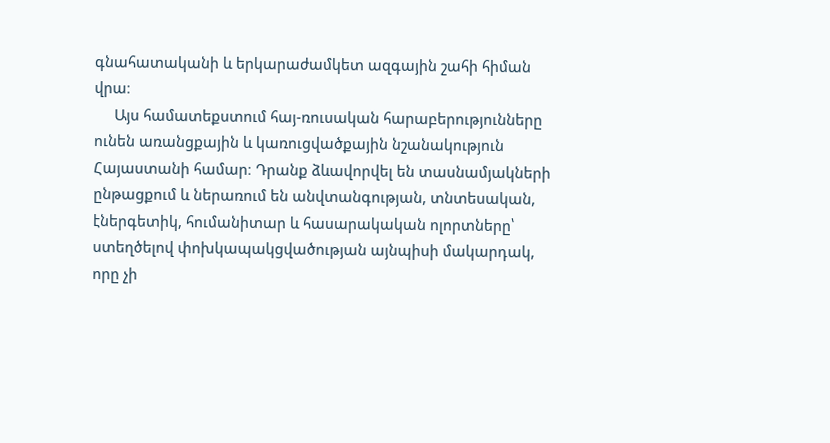գնահատականի և երկարաժամկետ ազգային շահի հիման վրա։
     Այս համատեքստում հայ-ռուսական հարաբերությունները ունեն առանցքային և կառուցվածքային նշանակություն Հայաստանի համար։ Դրանք ձևավորվել են տասնամյակների ընթացքում և ներառում են անվտանգության, տնտեսական, էներգետիկ, հումանիտար և հասարակական ոլորտները՝ ստեղծելով փոխկապակցվածության այնպիսի մակարդակ, որը չի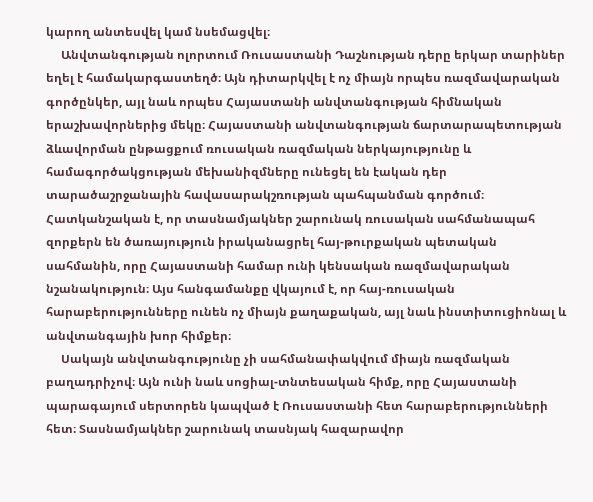կարող անտեսվել կամ նսեմացվել։
     Անվտանգության ոլորտում Ռուսաստանի Դաշնության դերը երկար տարիներ եղել է համակարգաստեղծ։ Այն դիտարկվել է ոչ միայն որպես ռազմավարական գործընկեր, այլ նաև որպես Հայաստանի անվտանգության հիմնական երաշխավորներից մեկը։ Հայաստանի անվտանգության ճարտարապետության ձևավորման ընթացքում ռուսական ռազմական ներկայությունը և համագործակցության մեխանիզմները ունեցել են էական դեր տարածաշրջանային հավասարակշռության պահպանման գործում։ Հատկանշական է, որ տասնամյակներ շարունակ ռուսական սահմանապահ զորքերն են ծառայություն իրականացրել հայ-թուրքական պետական սահմանին, որը Հայաստանի համար ունի կենսական ռազմավարական նշանակություն։ Այս հանգամանքը վկայում է, որ հայ-ռուսական հարաբերությունները ունեն ոչ միայն քաղաքական, այլ նաև ինստիտուցիոնալ և անվտանգային խոր հիմքեր։
     Սակայն անվտանգությունը չի սահմանափակվում միայն ռազմական բաղադրիչով։ Այն ունի նաև սոցիալ-տնտեսական հիմք, որը Հայաստանի պարագայում սերտորեն կապված է Ռուսաստանի հետ հարաբերությունների հետ։ Տասնամյակներ շարունակ տասնյակ հազարավոր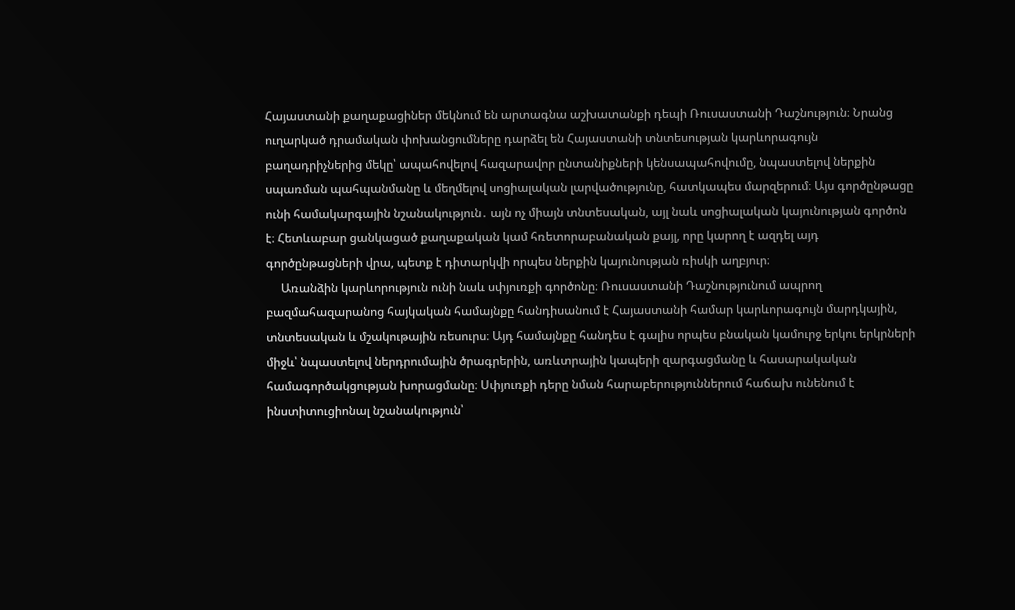Հայաստանի քաղաքացիներ մեկնում են արտագնա աշխատանքի դեպի Ռուսաստանի Դաշնություն։ Նրանց ուղարկած դրամական փոխանցումները դարձել են Հայաստանի տնտեսության կարևորագույն բաղադրիչներից մեկը՝ ապահովելով հազարավոր ընտանիքների կենսապահովումը, նպաստելով ներքին սպառման պահպանմանը և մեղմելով սոցիալական լարվածությունը, հատկապես մարզերում։ Այս գործընթացը ունի համակարգային նշանակություն․ այն ոչ միայն տնտեսական, այլ նաև սոցիալական կայունության գործոն է։ Հետևաբար ցանկացած քաղաքական կամ հռետորաբանական քայլ, որը կարող է ազդել այդ գործընթացների վրա, պետք է դիտարկվի որպես ներքին կայունության ռիսկի աղբյուր։
     Առանձին կարևորություն ունի նաև սփյուռքի գործոնը։ Ռուսաստանի Դաշնությունում ապրող բազմահազարանոց հայկական համայնքը հանդիսանում է Հայաստանի համար կարևորագույն մարդկային, տնտեսական և մշակութային ռեսուրս։ Այդ համայնքը հանդես է գալիս որպես բնական կամուրջ երկու երկրների միջև՝ նպաստելով ներդրումային ծրագրերին, առևտրային կապերի զարգացմանը և հասարակական համագործակցության խորացմանը։ Սփյուռքի դերը նման հարաբերություններում հաճախ ունենում է ինստիտուցիոնալ նշանակություն՝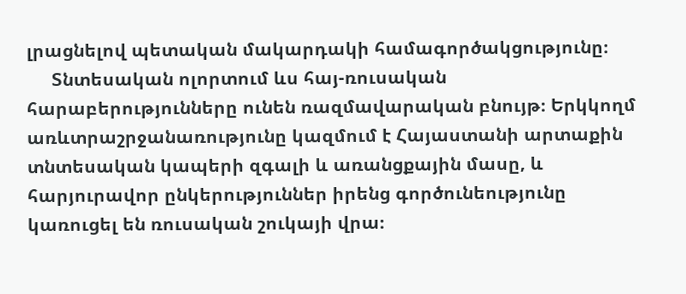լրացնելով պետական մակարդակի համագործակցությունը։
     Տնտեսական ոլորտում ևս հայ-ռուսական հարաբերությունները ունեն ռազմավարական բնույթ։ Երկկողմ առևտրաշրջանառությունը կազմում է Հայաստանի արտաքին տնտեսական կապերի զգալի և առանցքային մասը, և հարյուրավոր ընկերություններ իրենց գործունեությունը կառուցել են ռուսական շուկայի վրա։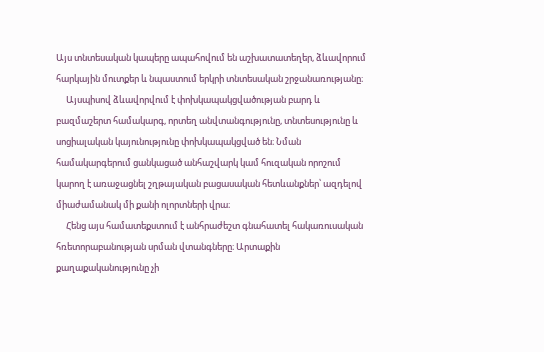Այս տնտեսական կապերը ապահովում են աշխատատեղեր, ձևավորում հարկային մուտքեր և նպաստում երկրի տնտեսական շրջանառությանը։
     Այսպիսով ձևավորվում է փոխկապակցվածության բարդ և բազմաշերտ համակարգ, որտեղ անվտանգությունը, տնտեսությունը և սոցիալական կայունությունը փոխկապակցված են։ Նման համակարգերում ցանկացած անհաշվարկ կամ հուզական որոշում կարող է առաջացնել շղթայական բացասական հետևանքներ՝ ազդելով միաժամանակ մի քանի ոլորտների վրա։
     Հենց այս համատեքստում է անհրաժեշտ գնահատել հակառուսական հռետորաբանության սրման վտանգները։ Արտաքին քաղաքականությունը չի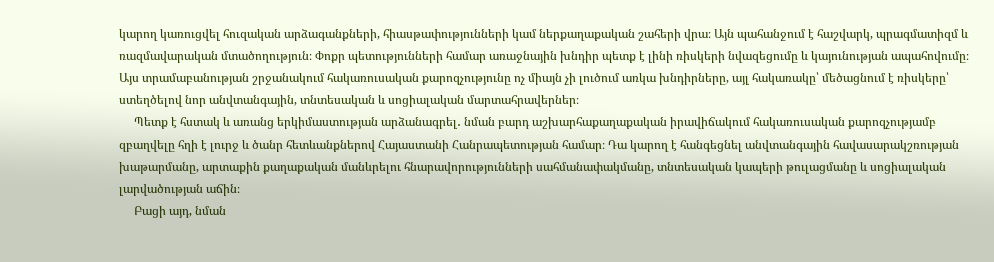կարող կառուցվել հուզական արձագանքների, հիասթափությունների կամ ներքաղաքական շահերի վրա։ Այն պահանջում է հաշվարկ, պրագմատիզմ և ռազմավարական մտածողություն։ Փոքր պետությունների համար առաջնային խնդիր պետք է լինի ռիսկերի նվազեցումը և կայունության ապահովումը։ Այս տրամաբանության շրջանակում հակառուսական քարոզչությունը ոչ միայն չի լուծում առկա խնդիրները, այլ հակառակը՝ մեծացնում է ռիսկերը՝ ստեղծելով նոր անվտանգային, տնտեսական և սոցիալական մարտահրավերներ։
     Պետք է հստակ և առանց երկիմաստության արձանագրել․ նման բարդ աշխարհաքաղաքական իրավիճակում հակառուսական քարոզչությամբ զբաղվելը հղի է լուրջ և ծանր հետևանքներով Հայաստանի Հանրապետության համար։ Դա կարող է հանգեցնել անվտանգային հավասարակշռության խաթարմանը, արտաքին քաղաքական մանևրելու հնարավորությունների սահմանափակմանը, տնտեսական կապերի թուլացմանը և սոցիալական լարվածության աճին։
     Բացի այդ, նման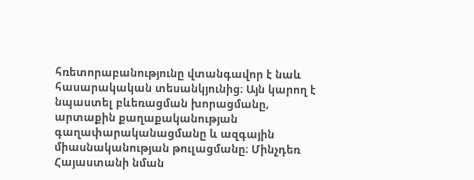հռետորաբանությունը վտանգավոր է նաև հասարակական տեսանկյունից։ Այն կարող է նպաստել բևեռացման խորացմանը, արտաքին քաղաքականության գաղափարականացմանը և ազգային միասնականության թուլացմանը։ Մինչդեռ Հայաստանի նման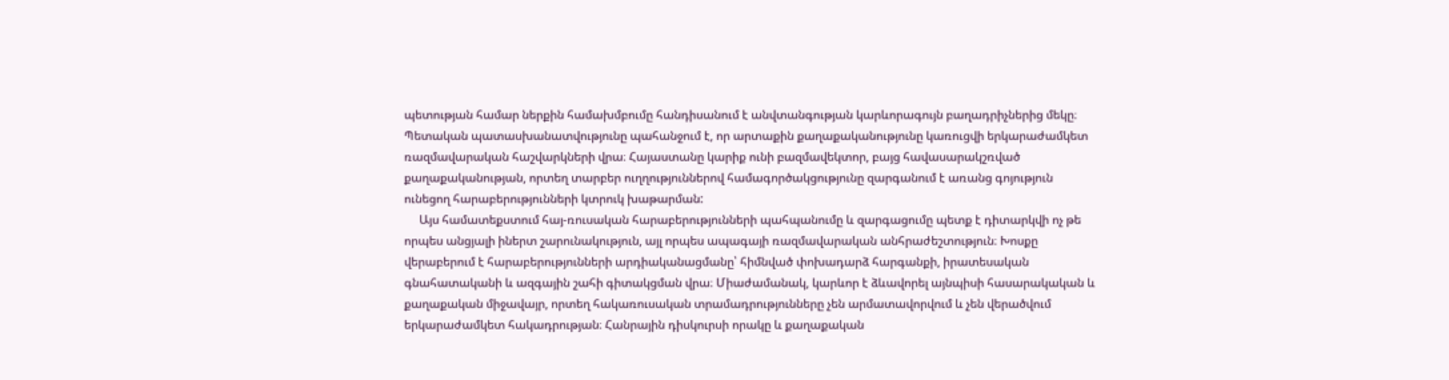պետության համար ներքին համախմբումը հանդիսանում է անվտանգության կարևորագույն բաղադրիչներից մեկը։ Պետական պատասխանատվությունը պահանջում է, որ արտաքին քաղաքականությունը կառուցվի երկարաժամկետ ռազմավարական հաշվարկների վրա։ Հայաստանը կարիք ունի բազմավեկտոր, բայց հավասարակշռված քաղաքականության, որտեղ տարբեր ուղղություններով համագործակցությունը զարգանում է առանց գոյություն ունեցող հարաբերությունների կտրուկ խաթարման:
     Այս համատեքստում հայ-ռուսական հարաբերությունների պահպանումը և զարգացումը պետք է դիտարկվի ոչ թե որպես անցյալի իներտ շարունակություն, այլ որպես ապագայի ռազմավարական անհրաժեշտություն։ Խոսքը վերաբերում է հարաբերությունների արդիականացմանը՝ հիմնված փոխադարձ հարգանքի, իրատեսական գնահատականի և ազգային շահի գիտակցման վրա։ Միաժամանակ, կարևոր է ձևավորել այնպիսի հասարակական և քաղաքական միջավայր, որտեղ հակառուսական տրամադրությունները չեն արմատավորվում և չեն վերածվում երկարաժամկետ հակադրության։ Հանրային դիսկուրսի որակը և քաղաքական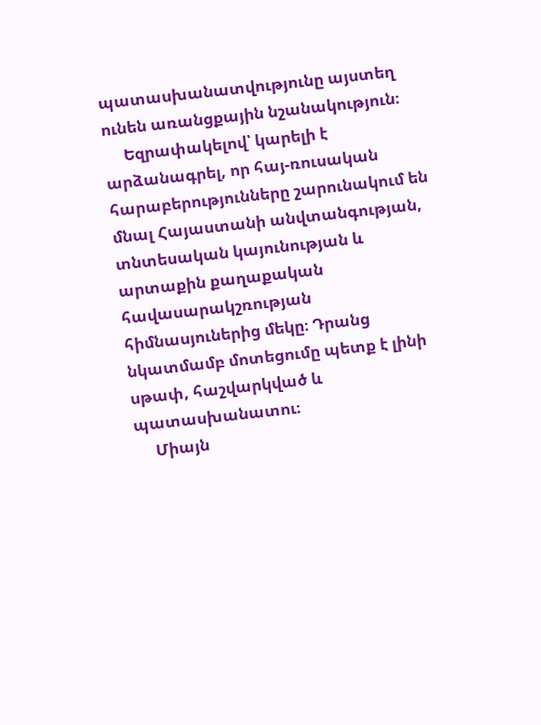պատասխանատվությունը այստեղ ունեն առանցքային նշանակություն։
     Եզրափակելով՝ կարելի է արձանագրել, որ հայ-ռուսական հարաբերությունները շարունակում են մնալ Հայաստանի անվտանգության, տնտեսական կայունության և արտաքին քաղաքական հավասարակշռության հիմնասյուներից մեկը։ Դրանց նկատմամբ մոտեցումը պետք է լինի սթափ, հաշվարկված և պատասխանատու։
     Միայն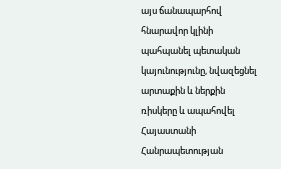այս ճանապարհով հնարավոր կլինի պահպանել պետական կայունությունը, նվազեցնել արտաքին և ներքին ռիսկերը և ապահովել Հայաստանի Հանրապետության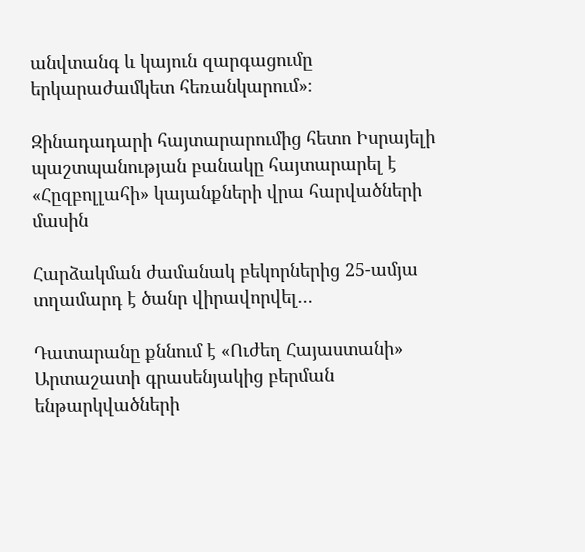անվտանգ և կայուն զարգացումը երկարաժամկետ հեռանկարում»։

Զինադադարի հայտարարումից հետո Իսրայելի պաշտպանության բանակը հայտարարել է «Հըզբոլլահի» կայանքների վրա հարվածների մասին

Հարձակման ժամանակ բեկորներից 25-ամյա տղամարդ է ծանր վիրավորվել…

Դատարանը քննում է «Ուժեղ Հայաստանի» Արտաշատի գրասենյակից բերման ենթարկվածների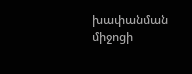խափանման միջոցի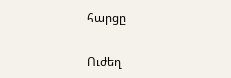հարցը

Ուժեղ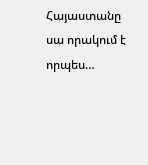Հայաստանը սա որակում է որպես…